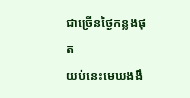ជាច្រើនថ្ងៃកន្លងផុត
យប់នេះមេឃងងឹ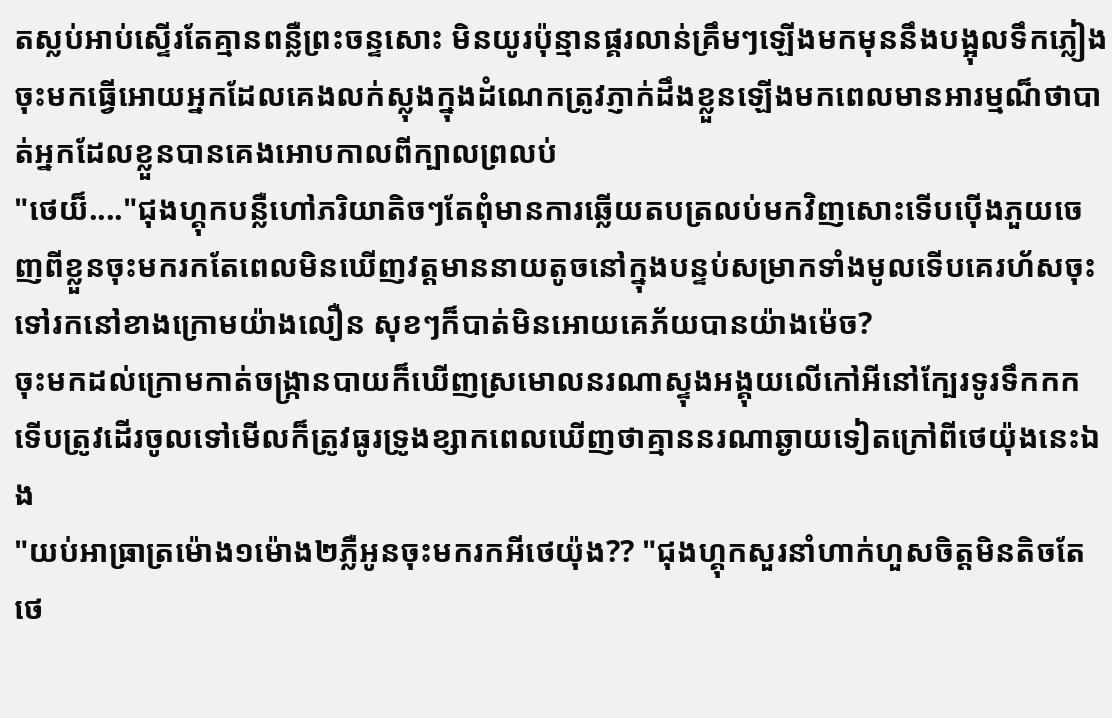តស្លប់អាប់ស្ទើរតែគ្មានពន្លឺព្រះចន្ទសោះ មិនយូរប៉ុន្មានផ្គរលាន់គ្រឹមៗឡើងមកមុននឹងបង្អុលទឹកភ្លៀងចុះមកធ្វើអោយអ្នកដែលគេងលក់ស្លុងក្នុងដំណេកត្រូវភ្ញាក់ដឹងខ្លួនឡើងមកពេលមានអារម្មណ៏ថាបាត់អ្នកដែលខ្លួនបានគេងអោបកាលពីក្បាលព្រលប់
"ថេយ៏...."ជុងហ្គុកបន្លឺហៅភរិយាតិចៗតែពុំមានការឆ្លើយតបត្រលប់មកវិញសោះទើបប៉ើងភួយចេញពីខ្លួនចុះមករកតែពេលមិនឃើញវត្តមាននាយតូចនៅក្នុងបន្ទប់សម្រាកទាំងមូលទើបគេរហ័សចុះទៅរកនៅខាងក្រោមយ៉ាងលឿន សុខៗក៏បាត់មិនអោយគេភ័យបានយ៉ាងម៉េច?
ចុះមកដល់ក្រោមកាត់ចង្ក្រានបាយក៏ឃើញស្រមោលនរណាស្ទុងអង្គុយលើកៅអីនៅក្បែរទូរទឹកកក ទើបត្រូវដើរចូលទៅមើលក៏ត្រូវធូរទ្រូងខ្សាកពេលឃើញថាគ្មាននរណាឆ្ងាយទៀតក្រៅពីថេយ៉ុងនេះឯង
"យប់អាធ្រាត្រម៉ោង១ម៉ោង២ភ្លឺអូនចុះមករកអីថេយ៉ុង?? "ជុងហ្គុកសួរនាំហាក់ហួសចិត្តមិនតិចតែថេ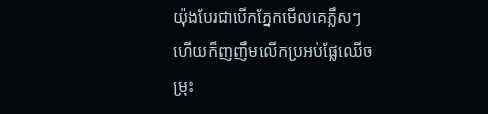យ៉ុងបែរជាបើកភ្នែកមើលគេភ្លឹសៗហើយក៏ញញឹមលើកប្រអប់ផ្លែឈើចម្រុះ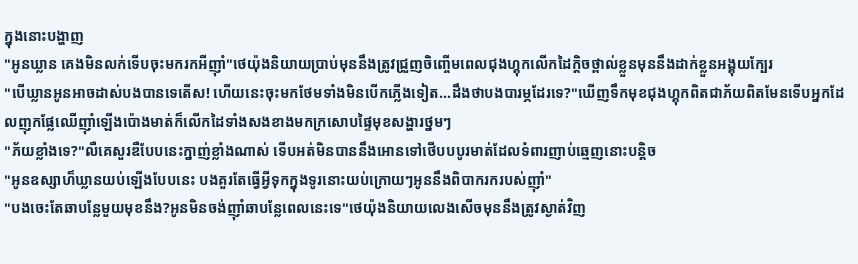ក្នុងនោះបង្ហាញ
"អូនឃ្លាន គេងមិនលក់ទើបចុះមករកអីញ៉ាំ"ថេយ៉ុងនិយាយប្រាប់មុននឹងត្រូវជ្រួញចិញ្ចើមពេលជុងហ្គុកលើកដៃក្តិចថ្ពាល់ខ្លួនមុននឹងដាក់ខ្លួនអង្គុយក្បែរ
"បើឃ្លានអូនអាចដាស់បងបានទេតើស! ហើយនេះចុះមកថែមទាំងមិនបើកភ្លើងទៀត...ដឹងថាបងបារម្ភដែរទេ?"ឃើញទឹកមុខជុងហ្គុកពិតជាភ័យពិតមែនទើបអ្នកដែលញុកផ្លែឈើញ៉ាំឡើងប៉ោងមាត់ក៏លើកដៃទាំងសងខាងមកក្រសោបផ្ទៃមុខសង្ហារថ្នមៗ
"ភ័យខ្លាំងទេ?"លឺគេសួរឌឺបែបនេះក្នាញ់ខ្លាំងណាស់ ទើបអត់មិនបាននឹងអោនទៅថើបបបូរមាត់ដែលទំពារញាប់ឆ្មេញនោះបន្តិច
"អូនឧស្សាហ៏ឃ្លានយប់ឡើងបែបនេះ បងគួរតែធ្វើអ្វីទុកក្នុងទូរនោះយប់ក្រោយៗអូននឹងពិបាករករបស់ញ៉ាំ"
"បងចេះតែឆាបន្លែមួយមុខនឹង?អូនមិនចង់ញ៉ាំឆាបន្លែពេលនេះទេ"ថេយ៉ុងនិយាយលេងសើចមុននឹងត្រូវស្ងាត់វិញ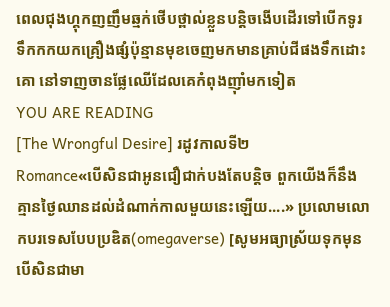ពេលជុងហ្គុកញញឹមឆ្មក់ថើបថ្ពាល់ខ្លួនបន្តិចងើបដើរទៅបើកទូរទឹកកកយកគ្រឿងផ្សំប៉ុន្មានមុខចេញមកមានគ្រាប់ជីផងទឹកដោះគោ នៅទាញចានផ្លែឈើដែលគេកំពុងញ៉ាំមកទៀត
YOU ARE READING
[The Wrongful Desire] រដូវកាលទី២
Romance«បើសិនជាអូនជឿជាក់បងតែបន្តិច ពួកយើងក៏នឹងគ្មានថ្ងៃឈានដល់ដំណាក់កាលមួយនេះឡើយ....» ប្រលោមលោកបរទេសបែបប្រឌិត(omegaverse) [សូមអធ្យាស្រ័យទុកមុនបើសិនជាមា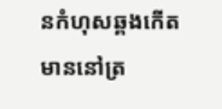នកំហុសឆ្គងកើតមាននៅត្រ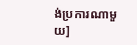ង់ប្រការណាមួយ]